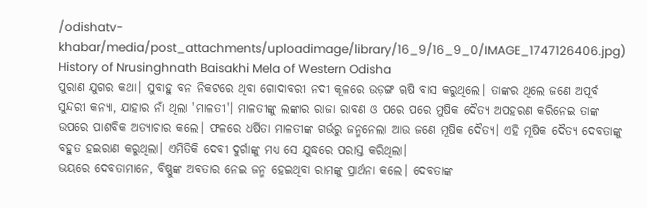/odishatv-khabar/media/post_attachments/uploadimage/library/16_9/16_9_0/IMAGE_1747126406.jpg)
History of Nrusinghnath Baisakhi Mela of Western Odisha
ପୁରାଣ ଯୁଗର କଥା। ସୁବାହୁ ବନ ନିକଟରେ ଥିବା ଗୋଦାବରୀ ନଦୀ କୂଳରେ ଉଡ଼ଙ୍ଗ ୠଷି ବାସ କରୁଥିଲେ। ତାଙ୍କର ଥିଲେ ଜଣେ ଅପୂର୍ବ ସୁନ୍ଦରୀ କନ୍ୟା, ଯାହାର ନାଁ ଥିଲା 'ମାଳତୀ'। ମାଳତୀଙ୍କୁ ଲଙ୍କାର ରାଜା ରାବଣ ଓ ପରେ ପରେ ମୁଷିକ ଦୈତ୍ୟ ଅପହରଣ କରିନେଇ ତାଙ୍କ ଉପରେ ପାଶବିକ ଅତ୍ୟାଚାର କଲେ। ଫଳରେ ଧର୍ଷିତା ମାଳତୀଙ୍କ ଗର୍ଭରୁ ଜନ୍ମନେଲା ଆଉ ଜଣେ ମୂଷିକ ଦୈତ୍ୟ। ଏହି ମୂଷିକ ଦୈତ୍ୟ ଦେବତାଙ୍କୁ ବହୁତ ହଇରାଣ କରୁଥିଲା। ଏମିତିକି ଦେବୀ ଦୁର୍ଗାଙ୍କୁ ମଧ୍ୟ ସେ ଯୁଦ୍ଧରେ ପରାସ୍ତ କରିଥିଲା।
ଭୟରେ ଦେବତାମାନେ, ବିଷ୍ଣୁଙ୍କ ଅବତାର ନେଇ ଜନ୍ମ ହେଇଥିବା ରାମଙ୍କୁ ପ୍ରାର୍ଥନା କଲେ। ଦେବତାଙ୍କ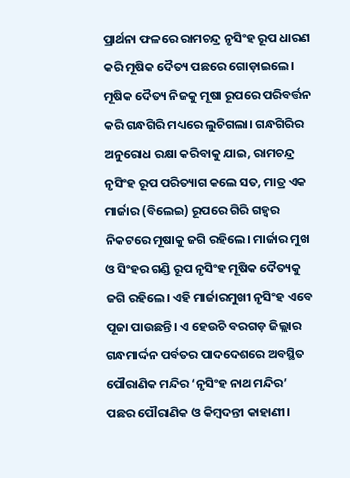ପ୍ରାର୍ଥନା ଫଳରେ ରାମଚନ୍ଦ୍ର ନୃସିଂହ ରୂପ ଧାରଣ କରି ମୂଷିକ ଦୈତ୍ୟ ପଛରେ ଗୋଡ଼ାଇଲେ। ମୂଷିକ ଦୈତ୍ୟ ନିଜକୁ ମୂଷା ରୂପରେ ପରିବର୍ତ୍ତନ କରି ଗନ୍ଧଗିରି ମଧ୍ୟରେ ଲୁଚିଗଲା। ଗନ୍ଧଗିରିର ଅନୁରୋଧ ରକ୍ଷା କରିବାକୁ ଯାଇ, ରାମଚନ୍ଦ୍ର ନୃସିଂହ ରୂପ ପରିତ୍ୟାଗ କଲେ ସତ, ମାତ୍ର ଏକ ମାର୍ଜାର (ବିଲେଇ) ରୂପରେ ଗିରି ଗହ୍ଵର ନିକଟରେ ମୂଷାକୁ ଜଗି ରହିଲେ। ମାର୍ଜାର ମୁଖ ଓ ସିଂହର ଗଣ୍ଡି ରୂପ ନୃସିଂହ ମୂଷିକ ଦୈତ୍ୟକୁ ଜଗି ରହିଲେ। ଏହି ମାର୍ଜାରମୁଖୀ ନୃସିଂହ ଏବେ ପୂଜା ପାଉଛନ୍ତି। ଏ ହେଉଚି ବରଗଡ଼ ଜିଲ୍ଲାର ଗନ୍ଧମାର୍ଦ୍ଦନ ପର୍ବତର ପାଦଦେଶରେ ଅବସ୍ଥିତ ପୌରାଣିକ ମନ୍ଦିର ‘ନୃସିଂହ ନାଥ ମନ୍ଦିର’ ପଛର ପୌରାଣିକ ଓ କିମ୍ବଦନ୍ତୀ କାହାଣୀ।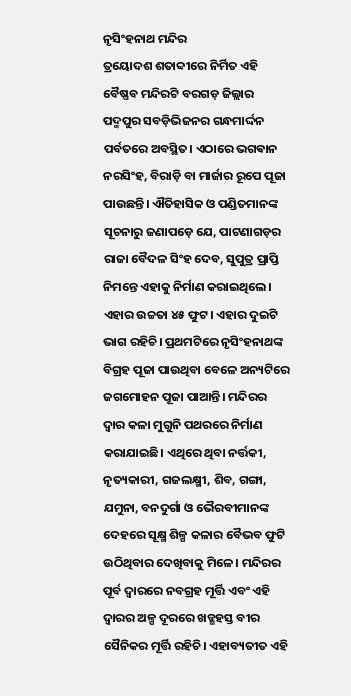ନୃସିଂହନାଥ ମନ୍ଦିର
ତ୍ରୟୋଦଶ ଶତାବ୍ଦୀରେ ନିର୍ମିତ ଏହି ବୈଷ୍ଣବ ମନ୍ଦିରଟି ବରଗଡ଼ ଜିଲ୍ଲାର ପଦ୍ମପୁର ସବଡ଼ିଭିଜନର ଗନ୍ଧମାର୍ଦ୍ଦନ ପର୍ବତରେ ଅବସ୍ଥିତ। ଏଠାରେ ଭଗଵାନ ନରସିଂହ, ବିରାଡ଼ି ବା ମାର୍ଜାର ରୂପେ ପୂଜା ପାଉଛନ୍ତି। ଐତିହାସିକ ଓ ପଣ୍ଡିତମାନଙ୍କ ସୂଚନାରୁ ଜଣାପଡ଼େ ଯେ, ପାଟଣାଗଡ଼ର ରାଜା ବୈଦଳ ସିଂହ ଦେବ, ସୁପୁତ୍ର ପ୍ରାପ୍ତି ନିମନ୍ତେ ଏହାକୁ ନିର୍ମାଣ କରାଇଥିଲେ। ଏହାର ଉଚ୍ଚତା ୪୫ ଫୁଟ। ଏହାର ଦୁଇଟି ଭାଗ ରହିଚି। ପ୍ରଥମଟିରେ ନୃସିଂହନାଥଙ୍କ ବିଗ୍ରହ ପୂଜା ପାଉଥିବା ବେଳେ ଅନ୍ୟଟିରେ ଜଗମୋହନ ପୂଜା ପାଆନ୍ତି। ମନ୍ଦିରର ଦ୍ୱାର କଳା ମୁଗୁନି ପଥରରେ ନିର୍ମାଣ କରାଯାଇଛି। ଏଥିରେ ଥିବା ନର୍ତ୍ତକୀ, ନୃତ୍ୟକାରୀ, ଗଜଲକ୍ଷ୍ମୀ, ଶିବ, ଗଙ୍ଗା, ଯମୁନା, ବନଦୁର୍ଗା ଓ ଭୈରବୀମାନଙ୍କ ଦେହରେ ସୂକ୍ଷ୍ମ ଶିଳ୍ପ କଳାର ବୈଭବ ଫୁଟି ଉଠିଥିବାର ଦେଖିବାକୁ ମିଳେ। ମନ୍ଦିରର ପୂର୍ବ ଦ୍ୱାରରେ ନବଗ୍ରହ ମୂର୍ତ୍ତି ଏବଂ ଏହି ଦ୍ଵାରର ଅଳ୍ପ ଦୂରରେ ଖଡ୍ଗହସ୍ତ ବୀର ସୈନିକର ମୂର୍ତ୍ତି ରହିଚି। ଏହାବ୍ୟତୀତ ଏହି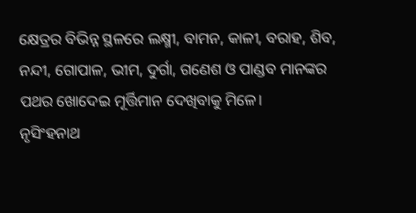କ୍ଷେତ୍ରର ବିଭିନ୍ନ ସ୍ଥଳରେ ଲକ୍ଷ୍ମୀ, ବାମନ, କାଳୀ, ବରାହ, ଶିବ, ନନ୍ଦୀ, ଗୋପାଳ, ଭୀମ, ଦୁର୍ଗା, ଗଣେଶ ଓ ପାଣ୍ଡବ ମାନଙ୍କର ପଥର ଖୋଦେଇ ମୂର୍ତ୍ତିମାନ ଦେଖିବାକୁ ମିଳେ।
ନୃସିଂହନାଥ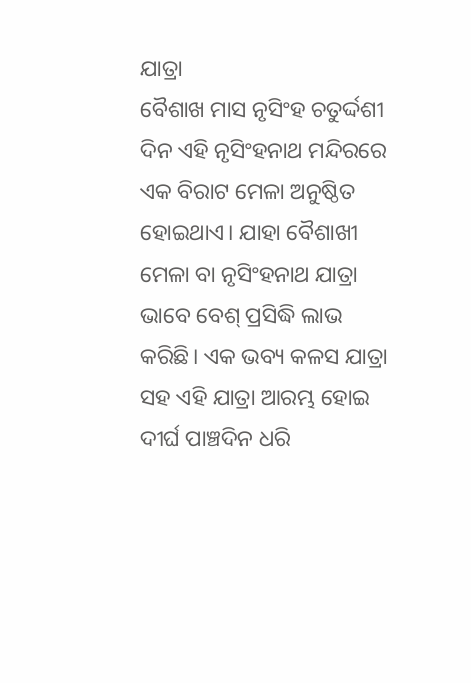ଯାତ୍ରା
ବୈଶାଖ ମାସ ନୃସିଂହ ଚତୁର୍ଦ୍ଦଶୀ ଦିନ ଏହି ନୃସିଂହନାଥ ମନ୍ଦିରରେ ଏକ ବିରାଟ ମେଳା ଅନୁଷ୍ଠିତ ହୋଇଥାଏ। ଯାହା ବୈଶାଖୀ ମେଳା ବା ନୃସିଂହନାଥ ଯାତ୍ରା ଭାବେ ବେଶ୍ ପ୍ରସିଦ୍ଧି ଲାଭ କରିଛି। ଏକ ଭବ୍ୟ କଳସ ଯାତ୍ରା ସହ ଏହି ଯାତ୍ରା ଆରମ୍ଭ ହୋଇ ଦୀର୍ଘ ପାଞ୍ଚଦିନ ଧରି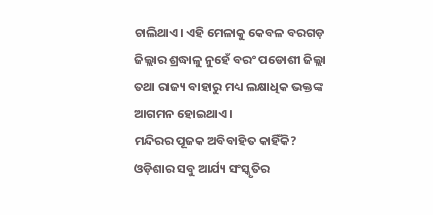ଚାଲିଥାଏ। ଏହି ମେଳାକୁ କେବଳ ବରଗଡ଼ ଜିଲ୍ଲାର ଶ୍ରଦ୍ଧାଳୁ ନୁହେଁ ବରଂ ପଡୋଶୀ ଜିଲ୍ଲା ତଥା ରାଜ୍ୟ ବାହାରୁ ମଧ୍ୟ ଲକ୍ଷାଧିକ ଭକ୍ତଙ୍କ ଆଗମନ ହୋଇଥାଏ।
ମନ୍ଦିରର ପୂଜକ ଅବିବାହିତ କାହିଁକି?
ଓଡ଼ିଶାର ସବୁ ଆର୍ଯ୍ୟ ସଂସ୍କୃତିର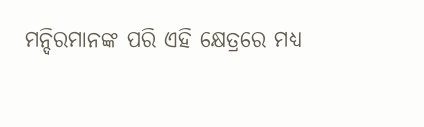ମନ୍ଦିରମାନଙ୍କ ପରି ଏହି କ୍ଷେତ୍ରରେ ମଧ୍ୟ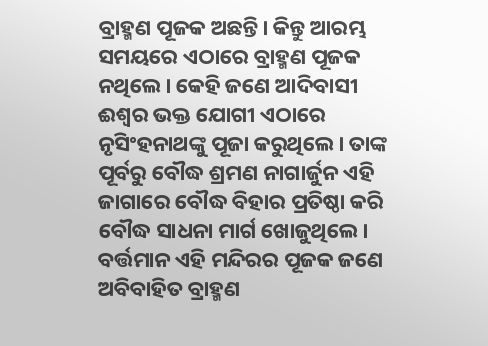ବ୍ରାହ୍ମଣ ପୂଜକ ଅଛନ୍ତି। କିନ୍ତୁ ଆରମ୍ଭ ସମୟରେ ଏଠାରେ ବ୍ରାହ୍ମଣ ପୂଜକ ନଥିଲେ। କେହି ଜଣେ ଆଦିବାସୀ ଈଶ୍ୱର ଭକ୍ତ ଯୋଗୀ ଏଠାରେ ନୃସିଂହନାଥଙ୍କୁ ପୂଜା କରୁଥିଲେ। ତାଙ୍କ ପୂର୍ବରୁ ବୌଦ୍ଧ ଶ୍ରମଣ ନାଗାର୍ଜୁନ ଏହି ଜାଗାରେ ବୌଦ୍ଧ ବିହାର ପ୍ରତିଷ୍ଠା କରି ବୌଦ୍ଧ ସାଧନା ମାର୍ଗ ଖୋଜୁଥିଲେ। ବର୍ତ୍ତମାନ ଏହି ମନ୍ଦିରର ପୂଜକ ଜଣେ ଅବିବାହିତ ବ୍ରାହ୍ମଣ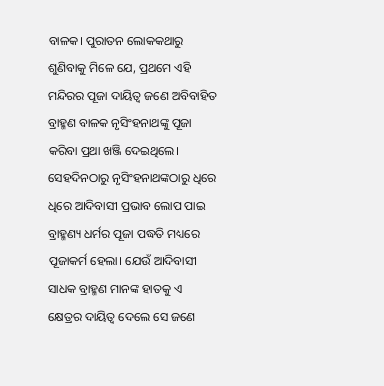ବାଳକ। ପୁରାତନ ଲୋକକଥାରୁ ଶୁଣିବାକୁ ମିଳେ ଯେ, ପ୍ରଥମେ ଏହି ମନ୍ଦିରର ପୂଜା ଦାୟିତ୍ଵ ଜଣେ ଅବିବାହିତ ବ୍ରାହ୍ମଣ ବାଳକ ନୃସିଂହନାଥଙ୍କୁ ପୂଜା କରିବା ପ୍ରଥା ଖଞ୍ଜି ଦେଇଥିଲେ। ସେହଦିନଠାରୁ ନୃସିଂହନାଥଙ୍କଠାରୁ ଧିରେ ଧିରେ ଆଦିବାସୀ ପ୍ରଭାବ ଲୋପ ପାଇ ବ୍ରାହ୍ମଣ୍ୟ ଧର୍ମର ପୂଜା ପଦ୍ଧତି ମଧ୍ୟରେ ପୂଜାକର୍ମ ହେଲା। ଯେଉଁ ଆଦିବାସୀ ସାଧକ ବ୍ରାହ୍ମଣ ମାନଙ୍କ ହାତକୁ ଏ କ୍ଷେତ୍ରର ଦାୟିତ୍ଵ ଦେଲେ ସେ ଜଣେ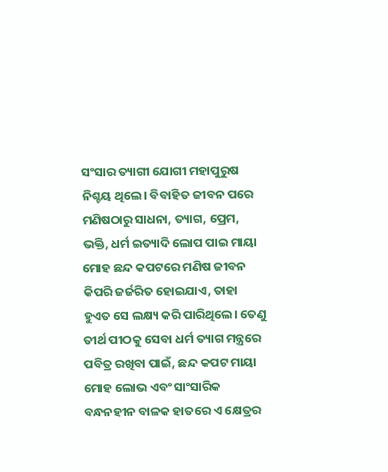ସଂସାର ତ୍ୟାଗୀ ଯୋଗୀ ମହାପୁରୁଷ ନିଶ୍ଚୟ ଥିଲେ। ବିବାହିତ ଜୀବନ ପରେ ମଣିଷଠାରୁ ସାଧନା, ତ୍ୟାଗ, ପ୍ରେମ, ଭକ୍ତି, ଧର୍ମ ଇତ୍ୟାଦି ଲୋପ ପାଇ ମାୟା ମୋହ ଛନ୍ଦ କପଟରେ ମଣିଷ ଜୀବନ କିପରି ଜର୍ଜରିତ ହୋଇଯାଏ, ତାହା ହୁଏତ ସେ ଲକ୍ଷ୍ୟ କରି ପାରିଥିଲେ। ତେଣୁ ତୀର୍ଥ ପୀଠକୁ ସେବା ଧର୍ମ ତ୍ୟାଗ ମନ୍ତ୍ରରେ ପବିତ୍ର ରଖିବା ପାଇଁ, ଛନ୍ଦ କପଟ ମାୟା ମୋହ ଲୋଭ ଏବଂ ସାଂସାରିକ ବନ୍ଧନହୀନ ବାଳକ ହାତରେ ଏ କ୍ଷେତ୍ରର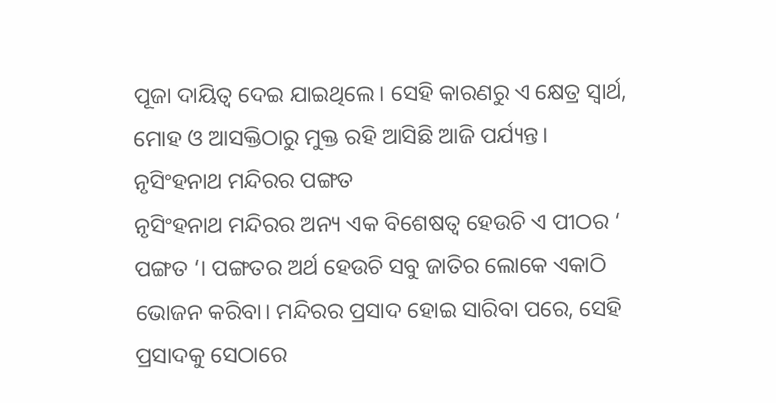ପୂଜା ଦାୟିତ୍ଵ ଦେଇ ଯାଇଥିଲେ। ସେହି କାରଣରୁ ଏ କ୍ଷେତ୍ର ସ୍ୱାର୍ଥ, ମୋହ ଓ ଆସକ୍ତିଠାରୁ ମୁକ୍ତ ରହି ଆସିଛି ଆଜି ପର୍ଯ୍ୟନ୍ତ।
ନୃସିଂହନାଥ ମନ୍ଦିରର ପଙ୍ଗତ
ନୃସିଂହନାଥ ମନ୍ଦିରର ଅନ୍ୟ ଏକ ବିଶେଷତ୍ଵ ହେଉଚି ଏ ପୀଠର ‘ ପଙ୍ଗତ ‘। ପଙ୍ଗତର ଅର୍ଥ ହେଉଚି ସବୁ ଜାତିର ଲୋକେ ଏକାଠି ଭୋଜନ କରିବା। ମନ୍ଦିରର ପ୍ରସାଦ ହୋଇ ସାରିବା ପରେ, ସେହି ପ୍ରସାଦକୁ ସେଠାରେ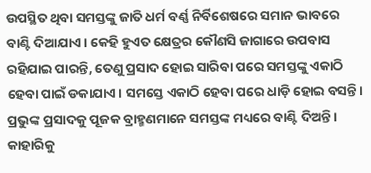ଉପସ୍ଥିତ ଥିବା ସମସ୍ତଙ୍କୁ ଜାତି ଧର୍ମ ବର୍ଣ୍ଣ ନିର୍ବିଶେଷରେ ସମାନ ଭାବରେ ବାଣ୍ଟି ଦିଆଯାଏ। କେହି ହୁଏତ କ୍ଷେତ୍ରର କୌଣସି ଜାଗାରେ ଉପବାସ ରହିଯାଇ ପାରନ୍ତି, ତେଣୁ ପ୍ରସାଦ ହୋଇ ସାରିବା ପରେ ସମସ୍ତଙ୍କୁ ଏକାଠି ହେବା ପାଇଁ ଡକାଯାଏ। ସମସ୍ତେ ଏକାଠି ହେବା ପରେ ଧାଡ଼ି ହୋଇ ବସନ୍ତି। ପ୍ରଭୁଙ୍କ ପ୍ରସାଦକୁ ପୂଜକ ବ୍ରାହ୍ମଣମାନେ ସମସ୍ତଙ୍କ ମଧ୍ୟରେ ବାଣ୍ଟି ଦିଅନ୍ତି। କାହାରିକୁ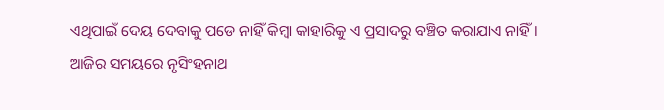ଏଥିପାଇଁ ଦେୟ ଦେବାକୁ ପଡେ ନାହିଁ କିମ୍ୱା କାହାରିକୁ ଏ ପ୍ରସାଦରୁ ବଞ୍ଚିତ କରାଯାଏ ନାହିଁ।
ଆଜିର ସମୟରେ ନୃସିଂହନାଥ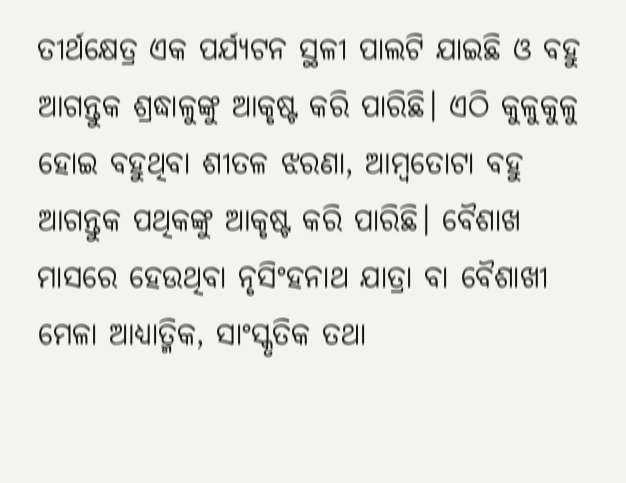ତୀର୍ଥକ୍ଷେତ୍ର ଏକ ପର୍ଯ୍ୟଟନ ସ୍ଥଳୀ ପାଲଟି ଯାଇଛି ଓ ବହୁ ଆଗନ୍ତୁକ ଶ୍ରଦ୍ଧାଳୁଙ୍କୁ ଆକୃଷ୍ଟ କରି ପାରିଛି। ଏଠି କୁଳୁକୁଳୁ ହୋଇ ବହୁଥିବା ଶୀତଳ ଝରଣା, ଆମ୍ବତୋଟା ବହୁ ଆଗନ୍ତୁକ ପଥିକଙ୍କୁ ଆକୃଷ୍ଟ କରି ପାରିଛି। ବୈଶାଖ ମାସରେ ହେଉଥିବା ନୃସିଂହନାଥ ଯାତ୍ରା ବା ବୈଶାଖୀ ମେଳା ଆଧ୍ୟାତ୍ମିକ, ସାଂସ୍କୃତିକ ତଥା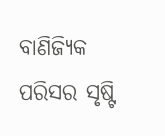ବାଣିଜ୍ୟିକ ପରିସର ସୃଷ୍ଟି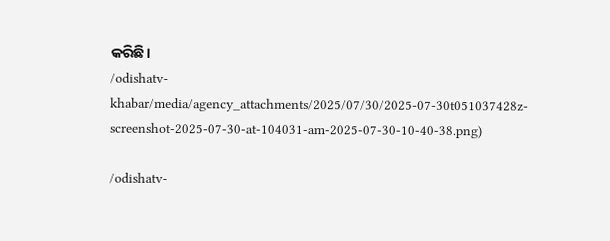କରିଛି।
/odishatv-khabar/media/agency_attachments/2025/07/30/2025-07-30t051037428z-screenshot-2025-07-30-at-104031-am-2025-07-30-10-40-38.png)

/odishatv-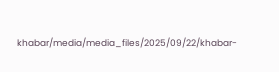khabar/media/media_files/2025/09/22/khabar-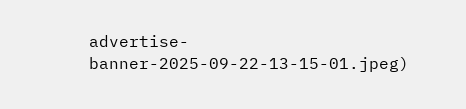advertise-banner-2025-09-22-13-15-01.jpeg)